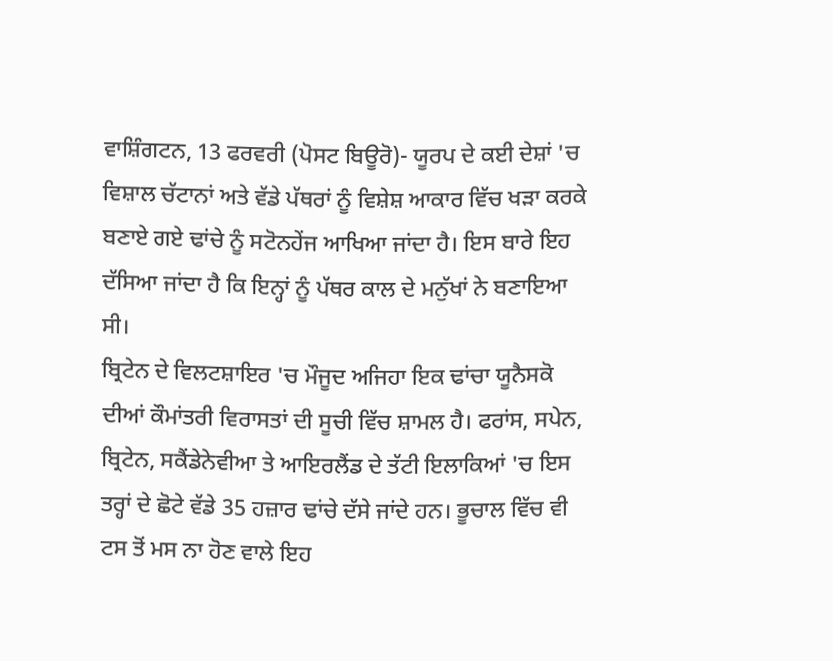ਵਾਸ਼ਿੰਗਟਨ, 13 ਫਰਵਰੀ (ਪੋਸਟ ਬਿਊਰੋ)- ਯੂਰਪ ਦੇ ਕਈ ਦੇਸ਼ਾਂ 'ਚ ਵਿਸ਼ਾਲ ਚੱਟਾਨਾਂ ਅਤੇ ਵੱਡੇ ਪੱਥਰਾਂ ਨੂੰ ਵਿਸ਼ੇਸ਼ ਆਕਾਰ ਵਿੱਚ ਖੜਾ ਕਰਕੇ ਬਣਾਏ ਗਏ ਢਾਂਚੇ ਨੂੰ ਸਟੋਨਹੇਂਜ ਆਖਿਆ ਜਾਂਦਾ ਹੈ। ਇਸ ਬਾਰੇ ਇਹ ਦੱਸਿਆ ਜਾਂਦਾ ਹੈ ਕਿ ਇਨ੍ਹਾਂ ਨੂੰ ਪੱਥਰ ਕਾਲ ਦੇ ਮਨੁੱਖਾਂ ਨੇ ਬਣਾਇਆ ਸੀ।
ਬ੍ਰਿਟੇਨ ਦੇ ਵਿਲਟਸ਼ਾਇਰ 'ਚ ਮੌਜੂਦ ਅਜਿਹਾ ਇਕ ਢਾਂਚਾ ਯੂਨੈਸਕੋ ਦੀਆਂ ਕੌਮਾਂਤਰੀ ਵਿਰਾਸਤਾਂ ਦੀ ਸੂਚੀ ਵਿੱਚ ਸ਼ਾਮਲ ਹੈ। ਫਰਾਂਸ, ਸਪੇਨ, ਬ੍ਰਿਟੇਨ, ਸਕੈਂਡੇਨੇਵੀਆ ਤੇ ਆਇਰਲੈਂਡ ਦੇ ਤੱਟੀ ਇਲਾਕਿਆਂ 'ਚ ਇਸ ਤਰ੍ਹਾਂ ਦੇ ਛੋਟੇ ਵੱਡੇ 35 ਹਜ਼ਾਰ ਢਾਂਚੇ ਦੱਸੇ ਜਾਂਦੇ ਹਨ। ਭੂਚਾਲ ਵਿੱਚ ਵੀ ਟਸ ਤੋਂ ਮਸ ਨਾ ਹੋਣ ਵਾਲੇ ਇਹ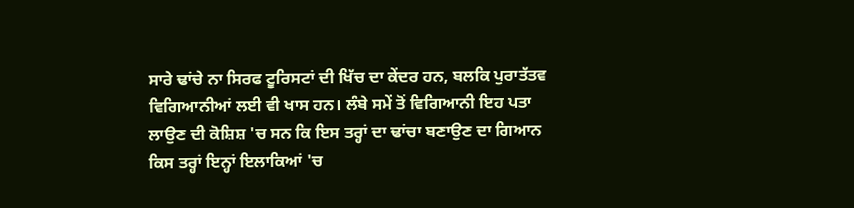ਸਾਰੇ ਢਾਂਚੇ ਨਾ ਸਿਰਫ ਟੂਰਿਸਟਾਂ ਦੀ ਖਿੱਚ ਦਾ ਕੇਂਦਰ ਹਨ, ਬਲਕਿ ਪੁਰਾਤੱਤਵ ਵਿਗਿਆਨੀਆਂ ਲਈ ਵੀ ਖਾਸ ਹਨ। ਲੰਬੇ ਸਮੇਂ ਤੋਂ ਵਿਗਿਆਨੀ ਇਹ ਪਤਾ ਲਾਉਣ ਦੀ ਕੋਸ਼ਿਸ਼ 'ਚ ਸਨ ਕਿ ਇਸ ਤਰ੍ਹਾਂ ਦਾ ਢਾਂਚਾ ਬਣਾਉਣ ਦਾ ਗਿਆਨ ਕਿਸ ਤਰ੍ਹਾਂ ਇਨ੍ਹਾਂ ਇਲਾਕਿਆਂ 'ਚ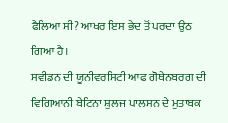ਫੈਲਿਆ ਸੀ? ਆਖਰ ਇਸ ਭੇਦ ਤੋਂ ਪਰਦਾ ਉਠ ਗਿਆ ਹੈ।
ਸਵੀਡਨ ਦੀ ਯੂਨੀਵਰਸਿਟੀ ਆਫ ਗੋਥੇਨਬਰਗ ਦੀ ਵਿਗਿਆਨੀ ਬੇਟਿਨਾ ਸ਼ੁਲਜ ਪਾਲਸਨ ਦੇ ਮੁਤਾਬਕ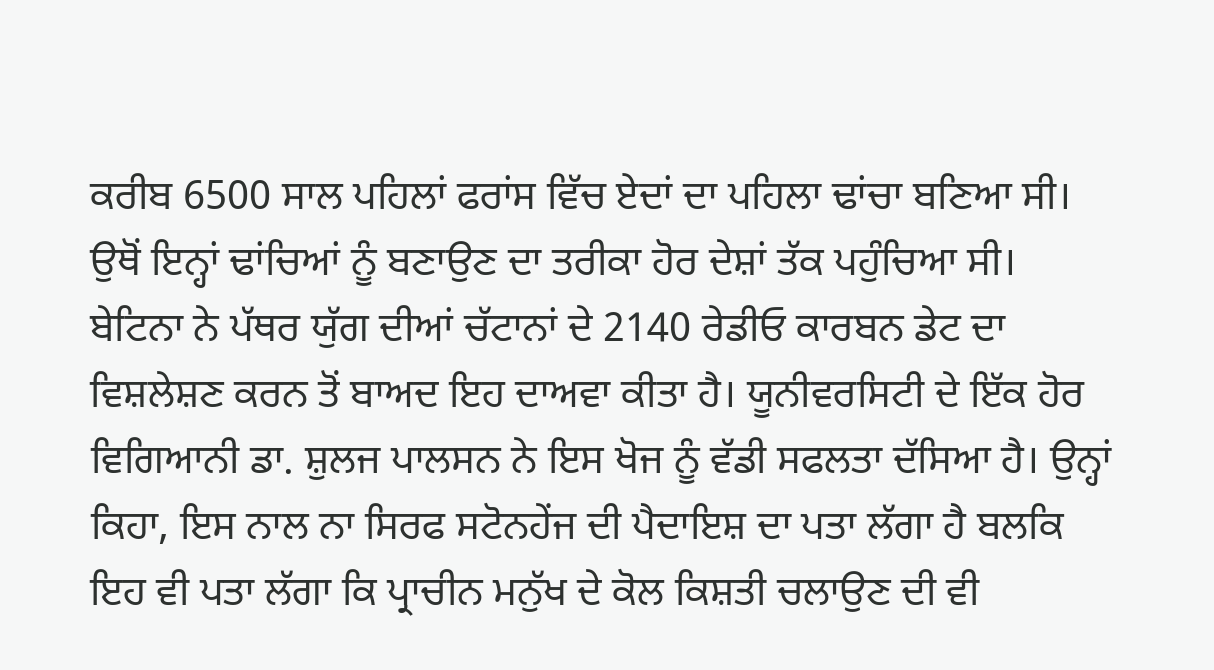ਕਰੀਬ 6500 ਸਾਲ ਪਹਿਲਾਂ ਫਰਾਂਸ ਵਿੱਚ ਏਦਾਂ ਦਾ ਪਹਿਲਾ ਢਾਂਚਾ ਬਣਿਆ ਸੀ। ਉਥੋਂ ਇਨ੍ਹਾਂ ਢਾਂਚਿਆਂ ਨੂੰ ਬਣਾਉਣ ਦਾ ਤਰੀਕਾ ਹੋਰ ਦੇਸ਼ਾਂ ਤੱਕ ਪਹੁੰਚਿਆ ਸੀ। ਬੇਟਿਨਾ ਨੇ ਪੱਥਰ ਯੁੱਗ ਦੀਆਂ ਚੱਟਾਨਾਂ ਦੇ 2140 ਰੇਡੀਓ ਕਾਰਬਨ ਡੇਟ ਦਾ ਵਿਸ਼ਲੇਸ਼ਣ ਕਰਨ ਤੋਂ ਬਾਅਦ ਇਹ ਦਾਅਵਾ ਕੀਤਾ ਹੈ। ਯੂਨੀਵਰਸਿਟੀ ਦੇ ਇੱਕ ਹੋਰ ਵਿਗਿਆਨੀ ਡਾ. ਸ਼ੁਲਜ ਪਾਲਸਨ ਨੇ ਇਸ ਖੋਜ ਨੂੰ ਵੱਡੀ ਸਫਲਤਾ ਦੱਸਿਆ ਹੈ। ਉਨ੍ਹਾਂ ਕਿਹਾ, ਇਸ ਨਾਲ ਨਾ ਸਿਰਫ ਸਟੋਨਹੇਂਜ ਦੀ ਪੈਦਾਇਸ਼ ਦਾ ਪਤਾ ਲੱਗਾ ਹੈ ਬਲਕਿ ਇਹ ਵੀ ਪਤਾ ਲੱਗਾ ਕਿ ਪ੍ਰਾਚੀਨ ਮਨੁੱਖ ਦੇ ਕੋਲ ਕਿਸ਼ਤੀ ਚਲਾਉਣ ਦੀ ਵੀ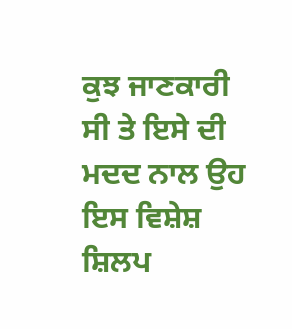ਕੁਝ ਜਾਣਕਾਰੀ ਸੀ ਤੇ ਇਸੇ ਦੀ ਮਦਦ ਨਾਲ ਉਹ ਇਸ ਵਿਸ਼ੇਸ਼ ਸ਼ਿਲਪ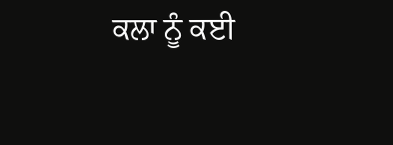ਕਲਾ ਨੂੰ ਕਈ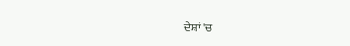ਦੇਸ਼ਾਂ 'ਚ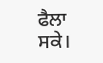ਫੈਲਾ ਸਕੇ।